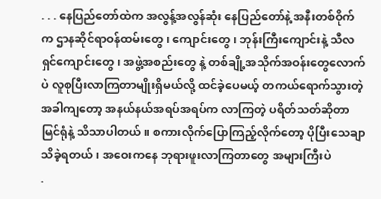. . . နေပြည်တော်ထဲက အလွန့်အလွန်ဆုံး နေပြည်တော်နဲ့ အနီးတစ်ဝိုက်က ဌာနဆိုင်ရာဝန်ထမ်းတွေ၊ ကျောင်းတွေ၊ ဘုန်းကြီးကျောင်းနဲ့ သီလရှင်ကျောင်းတွေ၊ အဖွဲ့အစည်းတွေ နဲ့ တစ်ချို့အသိုက်အဝန်းတွေလောက်ပဲ လူစုပြီးလာကြတာမျိုးရှိမယ်လို့ ထင်ခဲ့ပေမယ့် တကယ်ရောက်သွားတဲ့အခါကျတော့ အနယ်နယ်အရပ်အရပ်က လာကြတဲ့ ပရိတ်သတ်ဆိုတာ မြင်ရုံနဲ့ သိသာပါတယ်။ စကားလိုက်ပြောကြည့်လိုက်တော့ ပိုပြီးသေချာသိခဲ့ရတယ်၊ အဝေးကနေ ဘုရားဖူးလာကြတာတွေ အများကြီးပဲ
.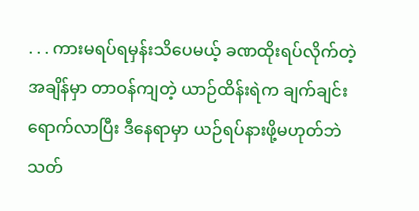. . . ကားမရပ်ရမှန်းသိပေမယ့် ခဏထိုးရပ်လိုက်တဲ့အချိန်မှာ တာဝန်ကျတဲ့ ယာဉ်ထိန်းရဲက ချက်ချင်းရောက်လာပြီး ဒီနေရာမှာ ယဉ်ရပ်နားဖို့မဟုတ်ဘဲ သတ်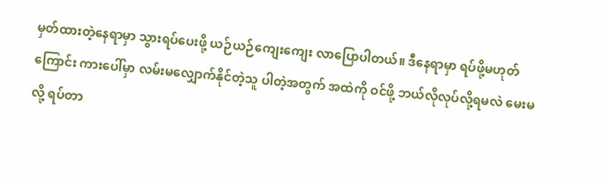မှတ်ထားတဲ့နေရာမှာ သွားရပ်ပေးဖို့ ယဉ်ယဉ်ကျေးကျေး လာပြောပါတယ်။ ဒီနေရာမှာ ရပ်ဖို့မဟုတ်ကြောင်း ကားပေါ်မှာ လမ်းမလျှောက်နိုင်တဲ့သူ ပါတဲ့အတွက် အထဲကို ဝင်ဖို့ ဘယ်လိုလုပ်လို့ရမလဲ မေးမလို့ ရပ်တာ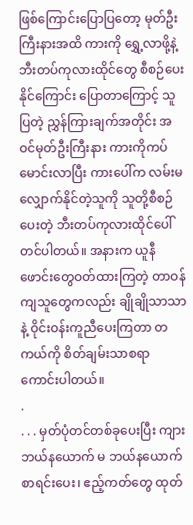ဖြစ်ကြောင်းပြောပြတော့ မုတ်ဦးကြီးနားအထိ ကားကို ရွှေ့လာဖို့နဲ့ ဘီးတပ်ကုလားထိုင်တွေ စီစဉ်ပေးနိုင်ကြောင်း ပြောတာကြောင့် သူပြတဲ့ ညွှန်ကြားချက်အတိုင်း အဝင်မုတ်ဦးကြီးနား ကားကိုကပ်မောင်းလာပြီး ကားပေါ်က လမ်းမလျှောက်နိုင်တဲ့သူကို သူတို့စီစဉ်ပေးတဲ့ ဘီးတပ်ကုလားထိုင်ပေါ်တင်ပါတယ်။ အနားက ယူနီဖောင်းတွေဝတ်ထားကြတဲ့ တာဝန်ကျသူတွေကလည်း ချိုချိုသာသာနဲ့ ဝိုင်းဝန်းကူညီပေးကြတာ တကယ်ကို စိတ်ချမ်းသာစရာကောင်းပါတယ်။
.
. . . မှတ်ပုံတင်တစ်ခုပေးပြီး ကျားဘယ်နယောက် မ ဘယ်နယောက် စာရင်းပေး၊ ဧည့်ကတ်တွေ ထုတ်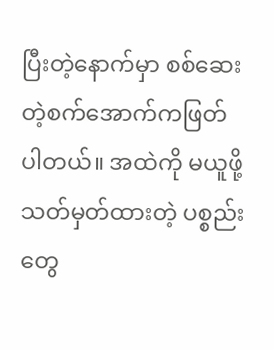ပြီးတဲ့နောက်မှာ စစ်ဆေးတဲ့စက်အောက်ကဖြတ်ပါတယ်။ အထဲကို မယူဖို့ သတ်မှတ်ထားတဲ့ ပစ္စည်းတွေ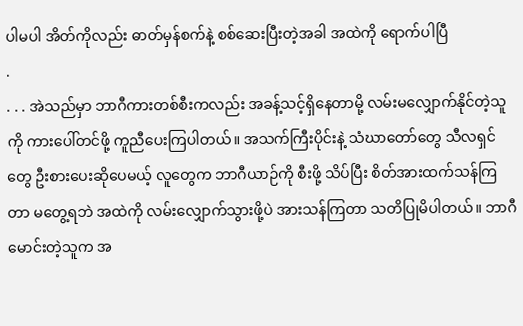ပါမပါ အိတ်ကိုလည်း ဓာတ်မှန်စက်နဲ့ စစ်ဆေးပြီးတဲ့အခါ အထဲကို ရောက်ပါပြီ
.
. . . အဲသည်မှာ ဘာဂီကားတစ်စီးကလည်း အခန့်သင့်ရှိနေတာမို့ လမ်းမလျှောက်နိုင်တဲ့သူကို ကားပေါ်တင်ဖို့ ကူညီပေးကြပါတယ်။ အသက်ကြီးပိုင်းနဲ့ သံဃာတော်တွေ သီလရှင်တွေ ဦးစားပေးဆိုပေမယ့် လူတွေက ဘာဂီယာဉ်ကို စီးဖို့ သိပ်ပြီး စိတ်အားထက်သန်ကြတာ မတွေ့ရဘဲ အထဲကို လမ်းလျှောက်သွားဖို့ပဲ အားသန်ကြတာ သတိပြုမိပါတယ်။ ဘာဂီမောင်းတဲ့သူက အ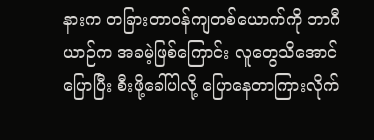နားက တခြားတာဝန်ကျတစ်ယောက်ကို ဘာဂီယာဉ်က အခမဲ့ဖြစ်ကြောင်း လူတွေသိအောင်ပြောပြီး စီးဖို့ခေါ်ပါလို့ ပြောနေတာကြားလိုက်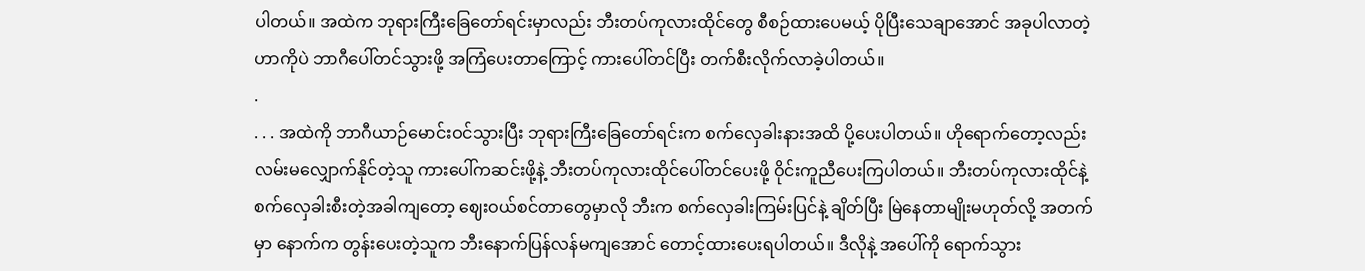ပါတယ်။ အထဲက ဘုရားကြီးခြေတော်ရင်းမှာလည်း ဘီးတပ်ကုလားထိုင်တွေ စီစဉ်ထားပေမယ့် ပိုပြီးသေချာအောင် အခုပါလာတဲ့ ဟာကိုပဲ ဘာဂီပေါ်တင်သွားဖို့ အကြံပေးတာကြောင့် ကားပေါ်တင်ပြီး တက်စီးလိုက်လာခဲ့ပါတယ်။
.
. . . အထဲကို ဘာဂီယာဉ်မောင်းဝင်သွားပြီး ဘုရားကြီးခြေတော်ရင်းက စက်လှေခါးနားအထိ ပို့ပေးပါတယ်။ ဟိုရောက်တော့လည်း လမ်းမလျှောက်နိုင်တဲ့သူ ကားပေါ်ကဆင်းဖို့နဲ့ ဘီးတပ်ကုလားထိုင်ပေါ်တင်ပေးဖို့ ဝိုင်းကူညီပေးကြပါတယ်။ ဘီးတပ်ကုလားထိုင်နဲ့ စက်လှေခါးစီးတဲ့အခါကျတော့ ဈေးဝယ်စင်တာတွေမှာလို ဘီးက စက်လှေခါးကြမ်းပြင်နဲ့ ချိတ်ပြီး မြဲနေတာမျိုးမဟုတ်လို့ အတက်မှာ နောက်က တွန်းပေးတဲ့သူက ဘီးနောက်ပြန်လန်မကျအောင် တောင့်ထားပေးရပါတယ်။ ဒီလိုနဲ့ အပေါ်ကို ရောက်သွား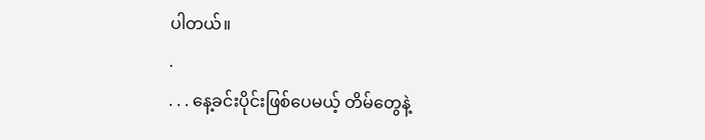ပါတယ်။
.
. . . နေ့ခင်းပိုင်းဖြစ်ပေမယ့် တိမ်တွေနဲ့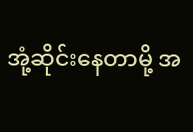အုံ့ဆိုင်းနေတာမို့ အ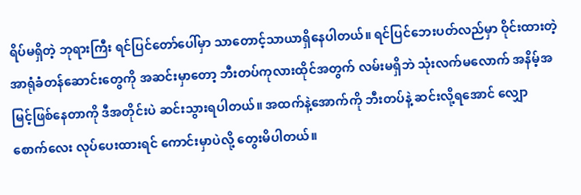ရိပ်မရှိတဲ့ ဘုရားကြီး ရင်ပြင်တော်ပေါ်မှာ သာတောင့်သာယာရှိနေပါတယ်။ ရင်ပြင်ဘေးပတ်လည်မှာ ဝိုင်းထားတဲ့ အာရုံခံတန်ဆောင်းတွေကို အဆင်းမှာတော့ ဘီးတပ်ကုလားထိုင်အတွက် လမ်းမရှိဘဲ သုံးလက်မလောက် အနိမ့်အမြင့်ဖြစ်နေတာကို ဒီအတိုင်းပဲ ဆင်းသွားရပါတယ်။ အထက်နဲ့အောက်ကို ဘီးတပ်နဲ့ ဆင်းလို့ရအောင် လျှောစောက်လေး လုပ်ပေးထားရင် ကောင်းမှာပဲလို့ တွေးမိပါတယ်။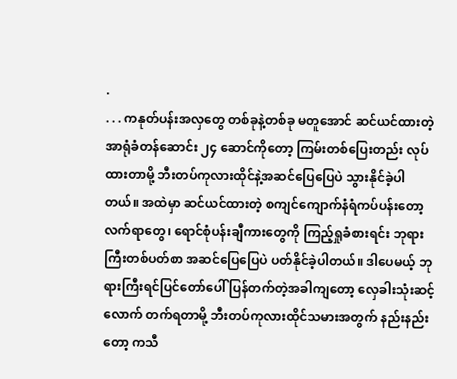.
. . . ကနုတ်ပန်းအလှတွေ တစ်ခုနဲ့တစ်ခု မတူအောင် ဆင်ယင်ထားတဲ့ အာရုံခံတန်ဆောင်း ၂၄ ဆောင်ကိုတော့ ကြမ်းတစ်ပြေးတည်း လုပ်ထားတာမို့ ဘီးတပ်ကုလားထိုင်နဲ့အဆင်ပြေပြေပဲ သွားနိုင်ခဲ့ပါတယ်။ အထဲမှာ ဆင်ယင်ထားတဲ့ စကျင်ကျောက်နံရံကပ်ပန်းတော့လက်ရာတွေ၊ ရောင်စုံပန်းချီကားတွေကို ကြည့်ရှုခံစားရင်း ဘုရားကြီးတစ်ပတ်စာ အဆင်ပြေပြေပဲ ပတ်နိုင်ခဲ့ပါတယ်။ ဒါပေမယ့် ဘုရားကြီးရင်ပြင်တော်ပေါ် ပြန်တက်တဲ့အခါကျတော့ လှေခါးသုံးဆင့်လောက် တက်ရတာမို့ ဘီးတပ်ကုလားထိုင်သမားအတွက် နည်းနည်းတော့ ကသီ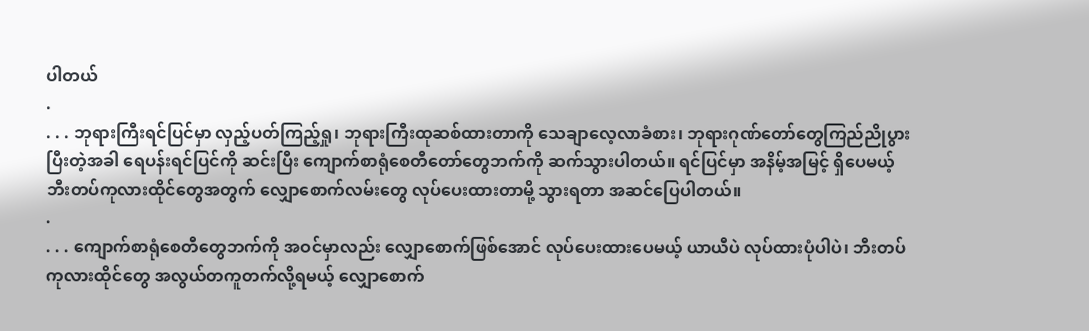ပါတယ်
.
. . . ဘုရားကြီးရင်ပြင်မှာ လှည့်ပတ်ကြည့်ရှု၊ ဘုရားကြီးထုဆစ်ထားတာကို သေချာလေ့လာခံစား၊ ဘုရားဂုဏ်တော်တွေကြည်ညိုပွားပြီးတဲ့အခါ ရေပန်းရင်ပြင်ကို ဆင်းပြီး ကျောက်စာရုံစေတီတော်တွေဘက်ကို ဆက်သွားပါတယ်။ ရင်ပြင်မှာ အနိမ့်အမြင့် ရှိပေမယ့် ဘီးတပ်ကုလားထိုင်တွေအတွက် လျှောစောက်လမ်းတွေ လုပ်ပေးထားတာမို့ သွားရတာ အဆင်ပြေပါတယ်။
.
. . . ကျောက်စာရုံစေတီတွေဘက်ကို အဝင်မှာလည်း လျှောစောက်ဖြစ်အောင် လုပ်ပေးထားပေမယ့် ယာယီပဲ လုပ်ထားပုံပါပဲ၊ ဘီးတပ်ကုလားထိုင်တွေ အလွယ်တကူတက်လို့ရမယ့် လျှောစောက်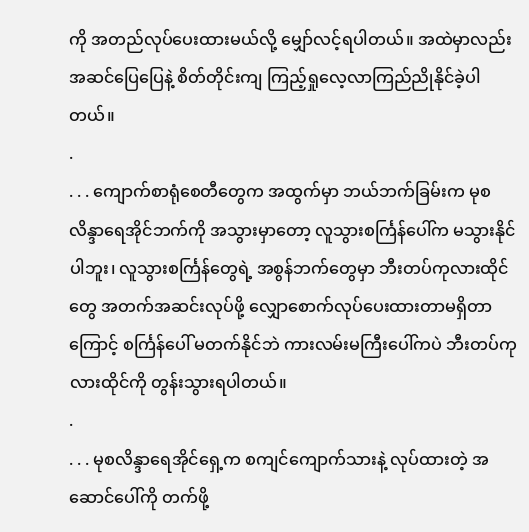ကို အတည်လုပ်ပေးထားမယ်လို့ မျှော်လင့်ရပါတယ်။ အထဲမှာလည်း အဆင်ပြေပြေနဲ့ စိတ်တိုင်းကျ ကြည့်ရှုလေ့လာကြည်ညိုနိုင်ခဲ့ပါတယ်။
.
. . . ကျောက်စာရုံစေတီတွေက အထွက်မှာ ဘယ်ဘက်ခြမ်းက မုစလိန္ဒာရေအိုင်ဘက်ကို အသွားမှာတော့ လူသွားစင်္ကြန်ပေါ်က မသွားနိုင်ပါဘူး၊ လူသွားစင်္ကြန်တွေရဲ့ အစွန်ဘက်တွေမှာ ဘီးတပ်ကုလားထိုင်တွေ အတက်အဆင်းလုပ်ဖို့ လျှောစောက်လုပ်ပေးထားတာမရှိတာကြောင့် စင်္ကြန်ပေါ် မတက်နိုင်ဘဲ ကားလမ်းမကြီးပေါ်ကပဲ ဘီးတပ်ကုလားထိုင်ကို တွန်းသွားရပါတယ်။
.
. . . မုစလိန္ဒာရေအိုင်ရှေ့က စကျင်ကျောက်သားနဲ့ လုပ်ထားတဲ့ အဆောင်ပေါ်ကို တက်ဖို့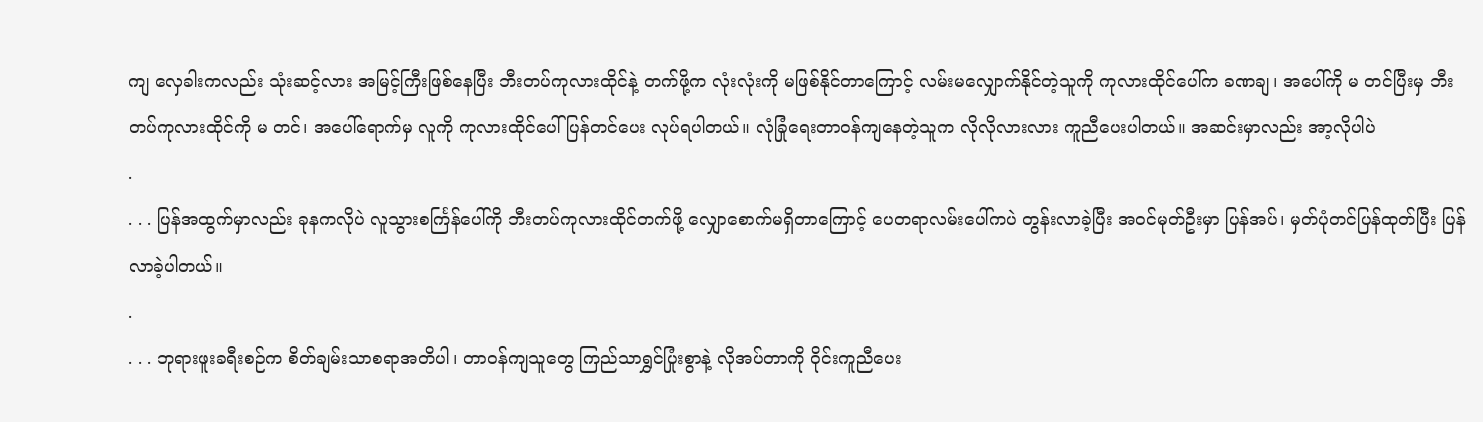ကျ လှေခါးကလည်း သုံးဆင့်လား အမြင့်ကြီးဖြစ်နေပြီး ဘီးတပ်ကုလားထိုင်နဲ့ တက်ဖို့က လုံးလုံးကို မဖြစ်နိုင်တာကြောင့် လမ်းမလျှောက်နိုင်တဲ့သူကို ကုလားထိုင်ပေါ်က ခဏချ၊ အပေါ်ကို မ တင်ပြီးမှ ဘီးတပ်ကုလားထိုင်ကို မ တင်၊ အပေါ်ရောက်မှ လူကို ကုလားထိုင်ပေါ် ပြန်တင်ပေး လုပ်ရပါတယ်။ လုံခြုံရေးတာဝန်ကျနေတဲ့သူက လိုလိုလားလား ကူညီပေးပါတယ်။ အဆင်းမှာလည်း အာ့လိုပါပဲ
.
. . . ပြန်အထွက်မှာလည်း ခုနကလိုပဲ လူသွားစင်္ကြန်ပေါ်ကို ဘီးတပ်ကုလားထိုင်တက်ဖို့ လျှောစောက်မရှိတာကြောင့် ပေတရာလမ်းပေါ်ကပဲ တွန်းလာခဲ့ပြီး အဝင်မုတ်ဦးမှာ ပြန်အပ်၊ မှတ်ပုံတင်ပြန်ထုတ်ပြီး ပြန်လာခဲ့ပါတယ်။
.
. . . ဘုရားဖူးခရီးစဉ်က စိတ်ချမ်းသာစရာအတိပါ၊ တာဝန်ကျသူတွေ ကြည်သာရွှင်ပြုံးစွာနဲ့ လိုအပ်တာကို ဝိုင်းကူညီပေး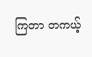ကြတာ တကယ့်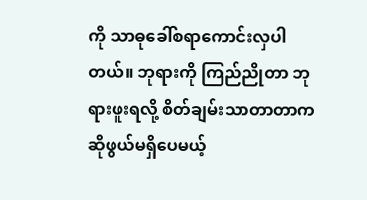ကို သာဓုခေါ်စရာကောင်းလှပါတယ်။ ဘုရားကို ကြည်ညိုတာ ဘုရားဖူးရလို့ စိတ်ချမ်းသာတာတာက ဆိုဖွယ်မရှိပေမယ့်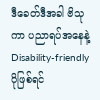ဒီခေတ်ဒီအခါ ဗိသုကာ ပညာရပ်အနေနဲ့ Disability-friendly ပိုဖြစ်ရင်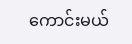ကောင်းမယ်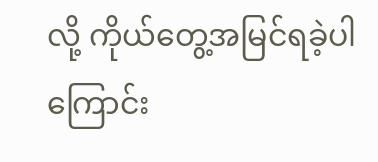လို့ ကိုယ်တွေ့အမြင်ရခဲ့ပါကြောင်း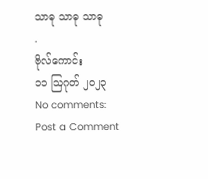သာဓု သာဓု သာဓု
.
ဗိုလ်ကောင်း
၁၁ ဩဂုတ် ၂၀၂၃
No comments:
Post a Comment